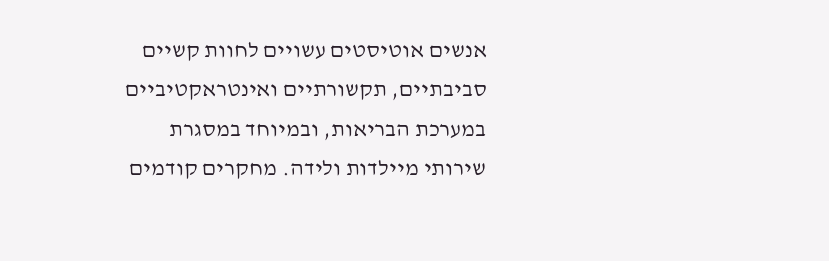אנשים אוטיסטים עשויים לחוות קשיים סביבתיים, תקשורתיים ואינטראקטיביים במערכת הבריאות, ובמיוחד במסגרת שירותי מיילדות ולידה. מחקרים קודמים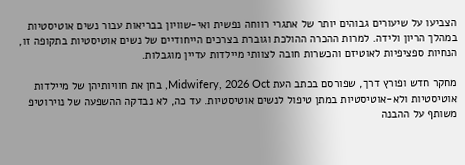הצביעו על שיעורים גבוהים יותר של אתגרי רווחה נפשית ואי-שוויון בבריאות עבור נשים אוטיסטיות במהלך הריון ולידה. למרות ההכרה ההולכת וגוברת בצרכים הייחודיים של נשים אוטיסטיות בתקופה זו, הנחיות ספציפיות לאוטיזם והכשרות חובה לצוותי מיילדות עדיין מוגבלות.

מחקר חדש ופורץ דרך, שפורסם בכתב העת Midwifery, 2026 Oct, בחן את חוויותיהן של מיילדות אוטיסטיות ולא-אוטיסטיות במתן טיפול לנשים אוטיסטיות. עד כה, לא נבדקה ההשפעה של נוירוטיפ משותף על ההבנה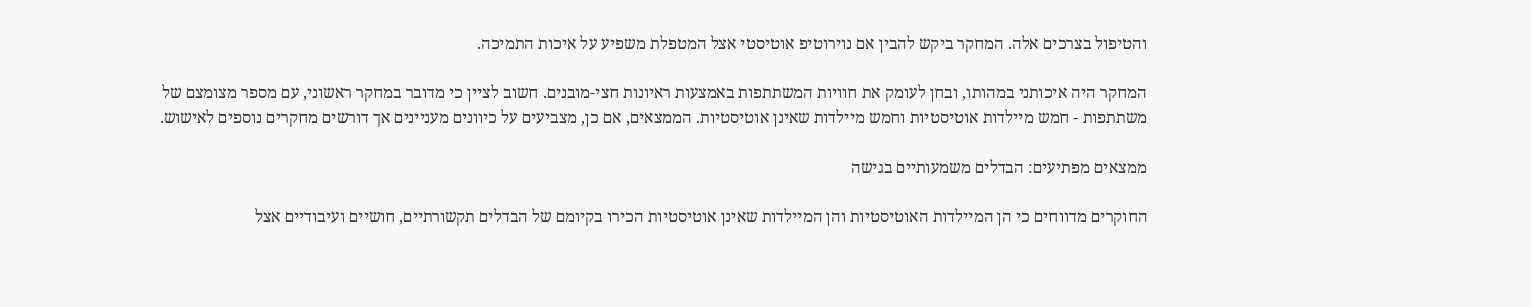והטיפול בצרכים אלה. המחקר ביקש להבין אם נוירוטיפ אוטיסטי אצל המטפלת משפיע על איכות התמיכה.

המחקר היה איכותני במהותו, ובחן לעומק את חוויות המשתתפות באמצעות ראיונות חצי-מובנים. חשוב לציין כי מדובר במחקר ראשוני, עם מספר מצומצם של משתתפות - חמש מיילדות אוטיסטיות וחמש מיילדות שאינן אוטיסטיות. הממצאים, אם כן, מצביעים על כיוונים מעניינים אך דורשים מחקרים נוספים לאישוש.

ממצאים מפתיעים: הבדלים משמעותיים בגישה

החוקרים מדווחים כי הן המיילדות האוטיסטיות והן המיילדות שאינן אוטיסטיות הכירו בקיומם של הבדלים תקשורתיים, חושיים ועיבודיים אצל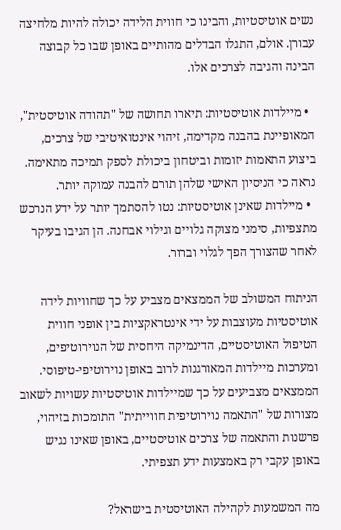נשים אוטיסטיות, והבינו כי חווית הלידה יכולה להיות מלחיצה עבורן. אולם, התגלו הבדלים מהותיים באופן שבו כל קבוצה הבינה והגיבה לצרכים אלו.

  • מיילדות אוטיסטיות: תיארו תחושה של "תהודה אוטיסטית", המאופיינת בהבנה מקדימה, זיהוי אינטואיטיבי של צרכים, ביצוע התאמות יזומות וביטחון ביכולת לספק תמיכה מתאימה. נראה כי הניסיון האישי שלהן תורם להבנה עמוקה יותר.
  • מיילדות שאינן אוטיסטיות: נטו להסתמך יותר על ידע הנרכש מתצפיות, סימני מצוקה גלויים וגילוי אבחנה. הן הגיבו בעיקר לאחר שהצורך הפך לגלוי וברור.

הניתוח המשולב של הממצאים מצביע על כך שחוויות לידה אוטיסטיות מעוצבות על ידי אינטראקציות בין אופני חווית הטיפול האוטיסטיים, הדינמיקה היחסית של הנוירוטיפים, ומערכות מיילדות המאורגנות לרוב באופן נוירוטיפי-טיפוסי. הממצאים מצביעים על כך שמיילדות אוטיסטיות עשויות לשאוב מצורות של "התאמה נוירוטיפית חווייתית" התומכות בזיהוי, פרשנות והתאמה של צרכים אוטיסטיים, באופן שאינו נגיש באופן עקבי רק באמצעות ידע תצפיתי.

מה המשמעות לקהילה האוטיסטית בישראל?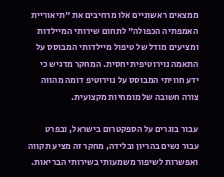ממצאים ראשוניים אלו מרחיבים את "תיאוריית האמפתיה הכפולה" לתחום שירותי המיילדות ומציעים מודל של טיפול מיילדותי המבוסס על התאמה נוירוטיפית יחסית. המחקר מדגיש כי ידע חוויתי המבוסס על נוירוטיפ דומה מהווה צורה חשובה של מומחיות מקצועית.

עבור בוגרים על הספקטרום בישראל, ובפרט עבור נשים בהריון ובלידה, מחקר זה מציע תקווה ואפשרות לשיפור משמעותי בשירותי הבריאות.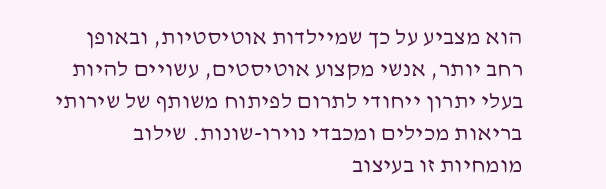הוא מצביע על כך שמיילדות אוטיסטיות, ובאופן רחב יותר, אנשי מקצוע אוטיסטים, עשויים להיות בעלי יתרון ייחודי לתרום לפיתוח משותף של שירותי בריאות מכילים ומכבדי נוירו-שונות. שילוב מומחיות זו בעיצוב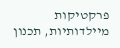פרקטיקות מיילדותיות, תכנון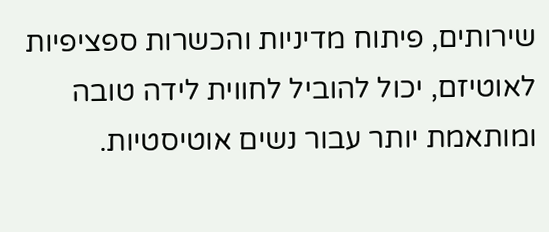שירותים, פיתוח מדיניות והכשרות ספציפיות לאוטיזם, יכול להוביל לחווית לידה טובה ומותאמת יותר עבור נשים אוטיסטיות.